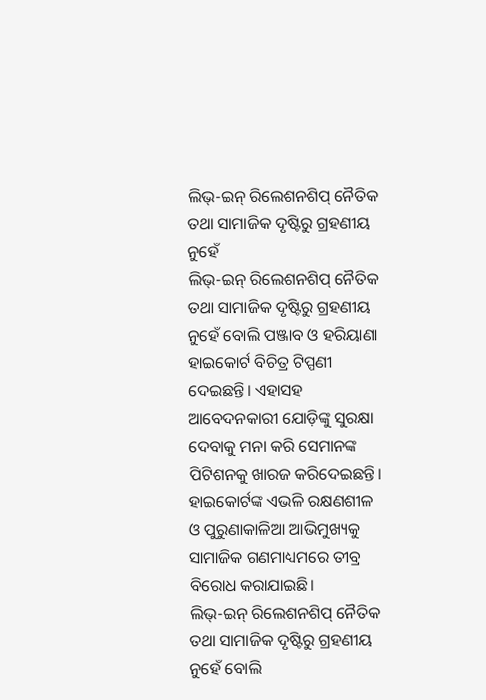ଲିଭ୍-ଇନ୍ ରିଲେଶନଶିପ୍ ନୈତିକ ତଥା ସାମାଜିକ ଦୃଷ୍ଟିରୁ ଗ୍ରହଣୀୟ ନୁହେଁ
ଲିଭ୍-ଇନ୍ ରିଲେଶନଶିପ୍ ନୈତିକ ତଥା ସାମାଜିକ ଦୃଷ୍ଟିରୁ ଗ୍ରହଣୀୟ ନୁହେଁ ବୋଲି ପଞ୍ଜାବ ଓ ହରିୟାଣା ହାଇକୋର୍ଟ ବିଚିତ୍ର ଟିପ୍ପଣୀ ଦେଇଛନ୍ତି। ଏହାସହ ଆବେଦନକାରୀ ଯୋଡ଼ିଙ୍କୁ ସୁରକ୍ଷା ଦେବାକୁ ମନା କରି ସେମାନଙ୍କ ପିଟିଶନକୁ ଖାରଜ କରିଦେଇଛନ୍ତି। ହାଇକୋର୍ଟଙ୍କ ଏଭଳି ରକ୍ଷଣଶୀଳ ଓ ପୁରୁଣାକାଳିଆ ଆଭିମୁଖ୍ୟକୁ ସାମାଜିକ ଗଣମାଧ୍ୟମରେ ତୀବ୍ର ବିରୋଧ କରାଯାଇଛି।
ଲିଭ୍-ଇନ୍ ରିଲେଶନଶିପ୍ ନୈତିକ ତଥା ସାମାଜିକ ଦୃଷ୍ଟିରୁ ଗ୍ରହଣୀୟ ନୁହେଁ ବୋଲି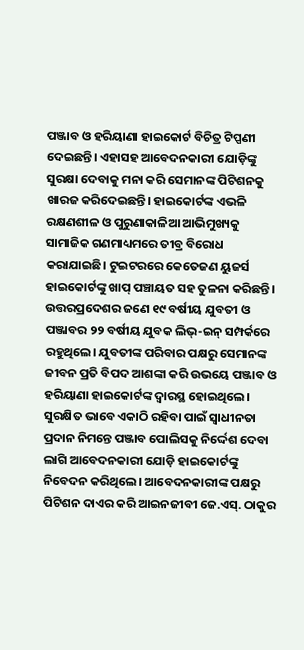ପଞ୍ଜାବ ଓ ହରିୟାଣା ହାଇକୋର୍ଟ ବିଚିତ୍ର ଟିପ୍ପଣୀ ଦେଇଛନ୍ତି। ଏହାସହ ଆବେଦନକାରୀ ଯୋଡ଼ିଙ୍କୁ ସୁରକ୍ଷା ଦେବାକୁ ମନା କରି ସେମାନଙ୍କ ପିଟିଶନକୁ ଖାରଜ କରିଦେଇଛନ୍ତି। ହାଇକୋର୍ଟଙ୍କ ଏଭଳି ରକ୍ଷଣଶୀଳ ଓ ପୁରୁଣାକାଳିଆ ଆଭିମୁଖ୍ୟକୁ ସାମାଜିକ ଗଣମାଧ୍ୟମରେ ତୀବ୍ର ବିରୋଧ କରାଯାଇଛି। ଟୁଇଟରରେ କେତେଜଣ ୟୁଜର୍ସ ହାଇକୋର୍ଟଙ୍କୁ ଖାପ୍ ପଞ୍ଚାୟତ ସହ ତୁଳନା କରିଛନ୍ତି।
ଉତ୍ତରପ୍ରଦେଶର ଜଣେ ୧୯ ବର୍ଷୀୟ ଯୁବତୀ ଓ ପଞ୍ଜାବର ୨୨ ବର୍ଷୀୟ ଯୁବକ ଲିଭ୍-ଇନ୍ ସମ୍ପର୍କରେ ରହୁଥିଲେ। ଯୁବତୀଙ୍କ ପରିବାର ପକ୍ଷରୁ ସେମାନଙ୍କ ଜୀବନ ପ୍ରତି ବିପଦ ଆଶଙ୍କା କରି ଉଭୟେ ପଞ୍ଜାବ ଓ ହରିୟାଣା ହାଇକୋର୍ଟଙ୍କ ଦ୍ୱାରସ୍ଥ ହୋଇଥିଲେ। ସୁରକ୍ଷିତ ଭାବେ ଏକାଠି ରହିବା ପାଇଁ ସ୍ବାଧୀନତା ପ୍ରଦାନ ନିମନ୍ତେ ପଞ୍ଜାବ ପୋଲିସକୁ ନିର୍ଦ୍ଦେଶ ଦେବା ଲାଗି ଆବେଦନକାରୀ ଯୋଡ଼ି ହାଇକୋର୍ଟଙ୍କୁ ନିବେଦନ କରିଥିଲେ। ଆବେଦନକାରୀଙ୍କ ପକ୍ଷରୁ ପିଟିଶନ ଦାଏର କରି ଆଇନଜୀବୀ ଜେ.ଏସ୍. ଠାକୁର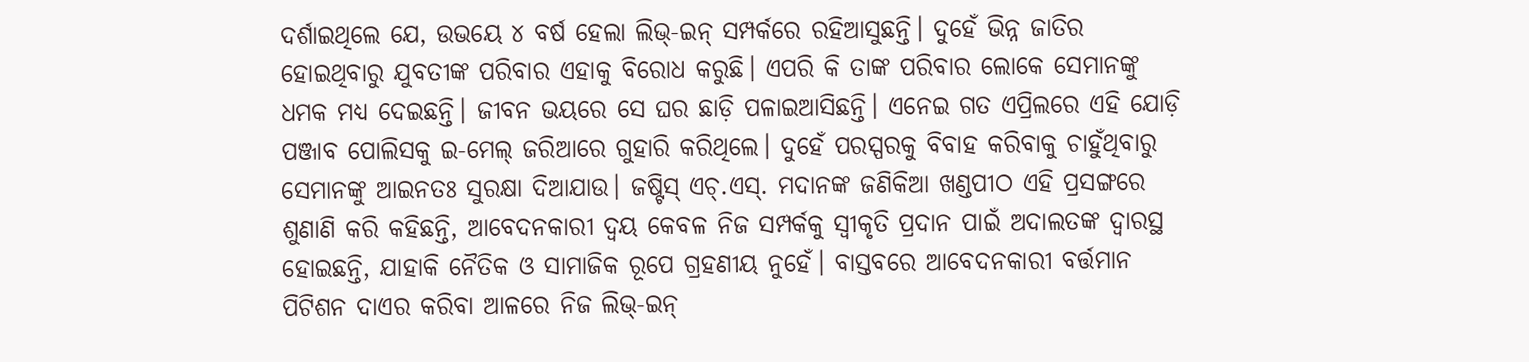ଦର୍ଶାଇଥିଲେ ଯେ, ଉଭୟେ ୪ ବର୍ଷ ହେଲା ଲିଭ୍-ଇନ୍ ସମ୍ପର୍କରେ ରହିଆସୁଛନ୍ତି। ଦୁହେଁ ଭିନ୍ନ ଜାତିର ହୋଇଥିବାରୁ ଯୁବତୀଙ୍କ ପରିବାର ଏହାକୁ ବିରୋଧ କରୁଛି। ଏପରି କି ତାଙ୍କ ପରିବାର ଲୋକେ ସେମାନଙ୍କୁ ଧମକ ମଧ୍ୟ ଦେଇଛନ୍ତି। ଜୀବନ ଭୟରେ ସେ ଘର ଛାଡ଼ି ପଳାଇଆସିଛନ୍ତି। ଏନେଇ ଗତ ଏପ୍ରିଲରେ ଏହି ଯୋଡ଼ି ପଞ୍ଜାବ ପୋଲିସକୁ ଇ-ମେଲ୍ ଜରିଆରେ ଗୁହାରି କରିଥିଲେ। ଦୁହେଁ ପରସ୍ପରକୁ ବିବାହ କରିବାକୁ ଚାହୁଁଥିବାରୁ ସେମାନଙ୍କୁ ଆଇନତଃ ସୁରକ୍ଷା ଦିଆଯାଉ। ଜଷ୍ଟିସ୍ ଏଚ୍.ଏସ୍. ମଦାନଙ୍କ ଜଣିକିଆ ଖଣ୍ଡପୀଠ ଏହି ପ୍ରସଙ୍ଗରେ
ଶୁଣାଣି କରି କହିଛନ୍ତି, ଆବେଦନକାରୀ ଦ୍ୱୟ କେବଳ ନିଜ ସମ୍ପର୍କକୁ ସ୍ବୀକୃତି ପ୍ରଦାନ ପାଇଁ ଅଦାଲତଙ୍କ ଦ୍ୱାରସ୍ଥ ହୋଇଛନ୍ତି, ଯାହାକି ନୈତିକ ଓ ସାମାଜିକ ରୂପେ ଗ୍ରହଣୀୟ ନୁହେଁ। ବାସ୍ତବରେ ଆବେଦନକାରୀ ବର୍ତ୍ତମାନ ପିଟିଶନ ଦାଏର କରିବା ଆଳରେ ନିଜ ଲିଭ୍-ଇନ୍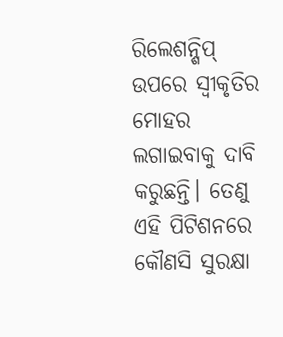ରିଲେଶନ୍ଶିପ୍ ଉପରେ ସ୍ବୀକୃତିର ମୋହର ଲଗାଇବାକୁ ଦାବି କରୁଛନ୍ତି। ତେଣୁ ଏହି ପିଟିଶନରେ କୌଣସି ସୁରକ୍ଷା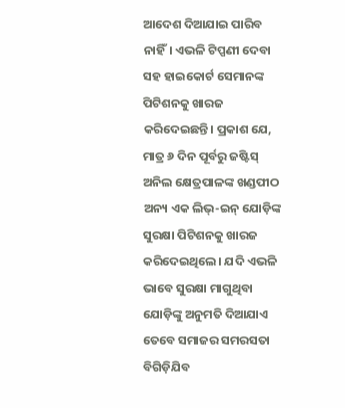ଆଦେଶ ଦିଆଯାଇ ପାରିବ ନାହିଁ। ଏଭଳି ଟିପ୍ପଣୀ ଦେବା ସହ ହାଇକୋର୍ଟ ସେମାନଙ୍କ ପିଟିଶନକୁ ଖାରଜ କରିଦେଇଛନ୍ତି। ପ୍ରକାଶ ଯେ, ମାତ୍ର ୬ ଦିନ ପୂର୍ବରୁ ଜଷ୍ଟିସ୍ ଅନିଲ କ୍ଷେତ୍ରପାଳଙ୍କ ଖଣ୍ଡପୀଠ ଅନ୍ୟ ଏକ ଲିଭ୍-ଇନ୍ ଯୋଡ଼ିଙ୍କ ସୁରକ୍ଷା ପିଟିଶନକୁ ଖାରଜ କରିଦେଇଥିଲେ। ଯଦି ଏଭଳି ଭାବେ ସୁରକ୍ଷା ମାଗୁଥିବା ଯୋଡ଼ିଙ୍କୁ ଅନୁମତି ଦିଆଯାଏ ତେବେ ସମାଜର ସମରସତା ବିଗିଡ଼ିଯିବ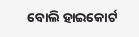ବୋଲି ହାଇକୋର୍ଟ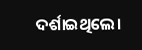ଦର୍ଶାଇଥିଲେ।